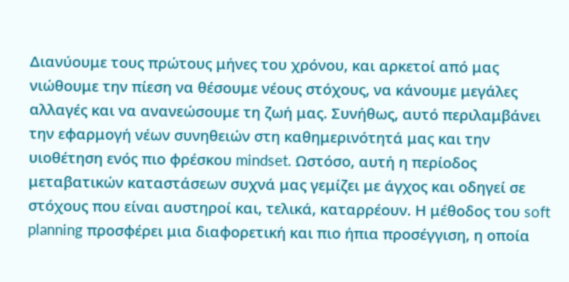Διανύουμε τους πρώτους μήνες του χρόνου, και αρκετοί από μας νιώθουμε την πίεση να θέσουμε νέους στόχους, να κάνουμε μεγάλες αλλαγές και να ανανεώσουμε τη ζωή μας. Συνήθως, αυτό περιλαμβάνει την εφαρμογή νέων συνηθειών στη καθημερινότητά μας και την υιοθέτηση ενός πιο φρέσκου mindset. Ωστόσο, αυτή η περίοδος μεταβατικών καταστάσεων συχνά μας γεμίζει με άγχος και οδηγεί σε στόχους που είναι αυστηροί και, τελικά, καταρρέουν. Η μέθοδος του soft planning προσφέρει μια διαφορετική και πιο ήπια προσέγγιση, η οποία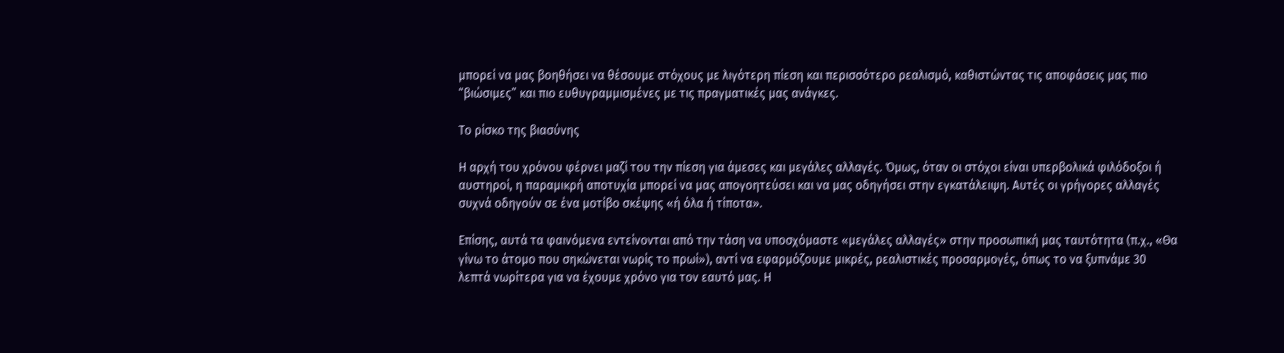μπορεί να μας βοηθήσει να θέσουμε στόχους με λιγότερη πίεση και περισσότερο ρεαλισμό, καθιστώντας τις αποφάσεις μας πιο “βιώσιμες” και πιο ευθυγραμμισμένες με τις πραγματικές μας ανάγκες.

Το ρίσκο της βιασύνης

Η αρχή του χρόνου φέρνει μαζί του την πίεση για άμεσες και μεγάλες αλλαγές. Όμως, όταν οι στόχοι είναι υπερβολικά φιλόδοξοι ή αυστηροί, η παραμικρή αποτυχία μπορεί να μας απογοητεύσει και να μας οδηγήσει στην εγκατάλειψη. Αυτές οι γρήγορες αλλαγές συχνά οδηγούν σε ένα μοτίβο σκέψης «ή όλα ή τίποτα».

Επίσης, αυτά τα φαινόμενα εντείνονται από την τάση να υποσχόμαστε «μεγάλες αλλαγές» στην προσωπική μας ταυτότητα (π.χ., «Θα γίνω το άτομο που σηκώνεται νωρίς το πρωί»), αντί να εφαρμόζουμε μικρές, ρεαλιστικές προσαρμογές, όπως το να ξυπνάμε 30 λεπτά νωρίτερα για να έχουμε χρόνο για τον εαυτό μας. Η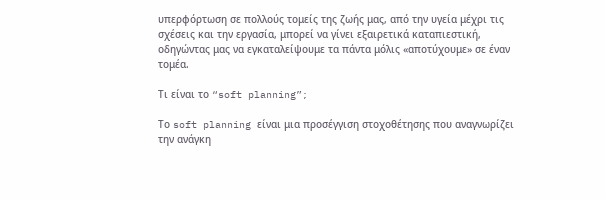υπερφόρτωση σε πολλούς τομείς της ζωής μας, από την υγεία μέχρι τις σχέσεις και την εργασία, μπορεί να γίνει εξαιρετικά καταπιεστική, οδηγώντας μας να εγκαταλείψουμε τα πάντα μόλις «αποτύχουμε» σε έναν τομέα.

Τι είναι το “soft planning”;

Το soft planning είναι μια προσέγγιση στοχοθέτησης που αναγνωρίζει την ανάγκη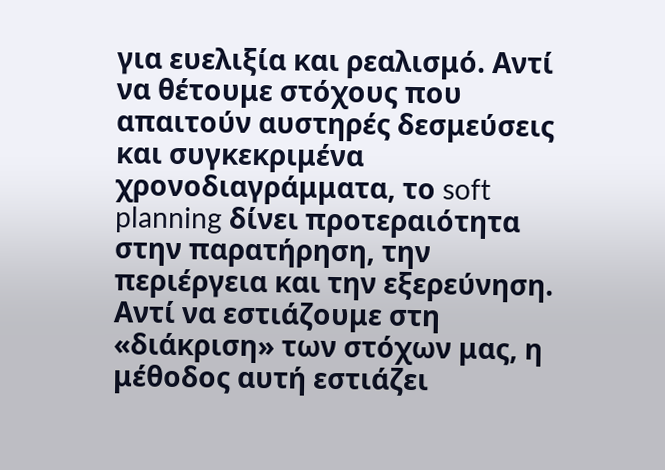για ευελιξία και ρεαλισμό. Αντί να θέτουμε στόχους που απαιτούν αυστηρές δεσμεύσεις και συγκεκριμένα χρονοδιαγράμματα, το soft planning δίνει προτεραιότητα στην παρατήρηση, την περιέργεια και την εξερεύνηση. Αντί να εστιάζουμε στη «διάκριση» των στόχων μας, η μέθοδος αυτή εστιάζει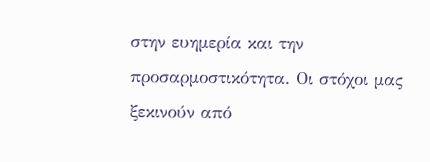στην ευημερία και την προσαρμοστικότητα. Οι στόχοι μας ξεκινούν από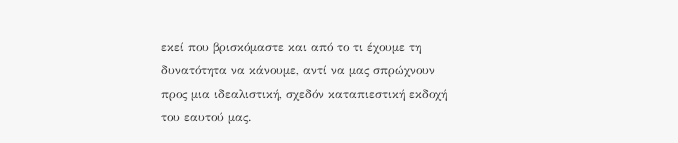εκεί που βρισκόμαστε και από το τι έχουμε τη δυνατότητα να κάνουμε, αντί να μας σπρώχνουν προς μια ιδεαλιστική, σχεδόν καταπιεστική εκδοχή του εαυτού μας.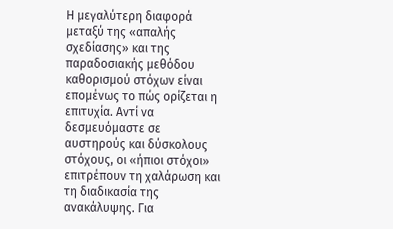Η μεγαλύτερη διαφορά μεταξύ της «απαλής σχεδίασης» και της παραδοσιακής μεθόδου καθορισμού στόχων είναι επομένως το πώς ορίζεται η επιτυχία. Αντί να δεσμευόμαστε σε αυστηρούς και δύσκολους στόχους, οι «ήπιοι στόχοι» επιτρέπουν τη χαλάρωση και τη διαδικασία της ανακάλυψης. Για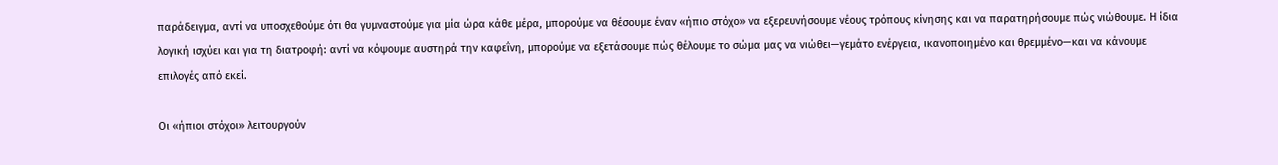παράδειγμα, αντί να υποσχεθούμε ότι θα γυμναστούμε για μία ώρα κάθε μέρα, μπορούμε να θέσουμε έναν «ήπιο στόχο» να εξερευνήσουμε νέους τρόπους κίνησης και να παρατηρήσουμε πώς νιώθουμε. Η ίδια λογική ισχύει και για τη διατροφή: αντί να κόψουμε αυστηρά την καφεΐνη, μπορούμε να εξετάσουμε πώς θέλουμε το σώμα μας να νιώθει—γεμάτο ενέργεια, ικανοποιημένο και θρεμμένο—και να κάνουμε επιλογές από εκεί.

Οι «ήπιοι στόχοι» λειτουργούν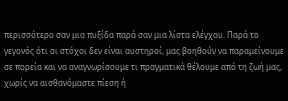περισσότερο σαν μια πυξίδα παρά σαν μια λίστα ελέγχου. Παρά το γεγονός ότι οι στόχοι δεν είναι αυστηροί, μας βοηθούν να παραμείνουμε σε πορεία και να αναγνωρίσουμε τι πραγματικά θέλουμε από τη ζωή μας, χωρίς να αισθανόμαστε πίεση ή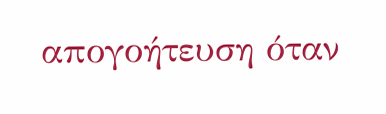απογοήτευση όταν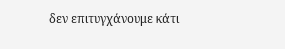δεν επιτυγχάνουμε κάτι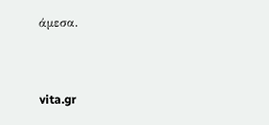άμεσα.


vita.gr